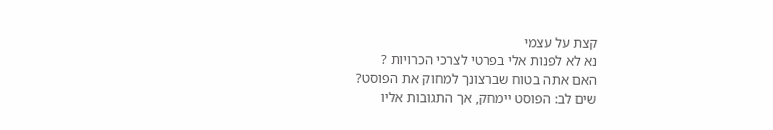קצת על עצמי
נא לא לפנות אלי בפרטי לצרכי הכרויות ?
האם אתה בטוח שברצונך למחוק את הפוסט?
שים לב: הפוסט יימחק, אך התגובות אליו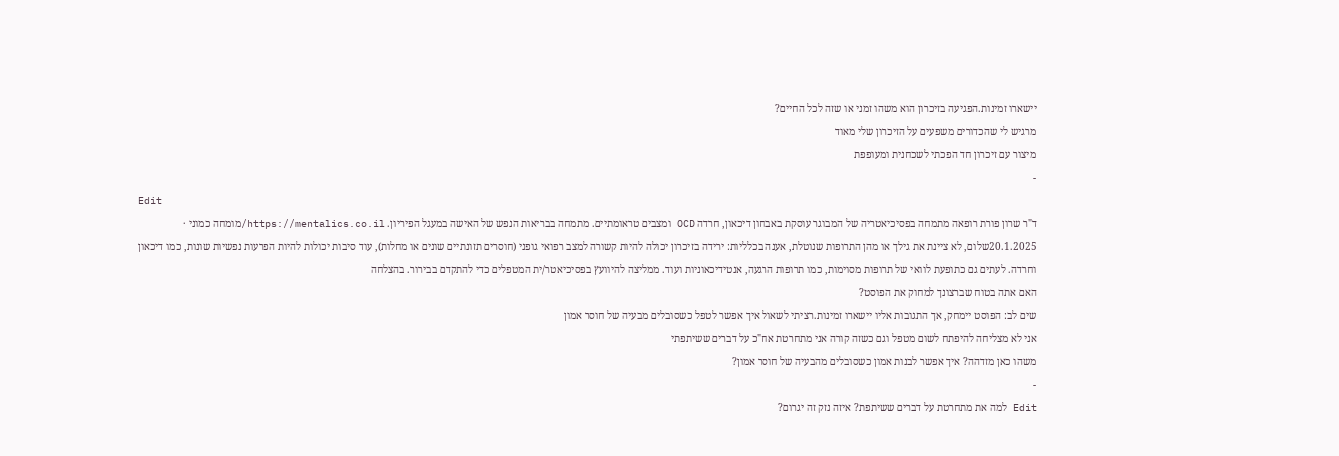יישארו זמינות.הפגיעה בזיכרון הוא משהו זמני או שזה לכל החיים?
מרגיש לי שהכדורים משפעים על הזיכרון שלי מאוד
מיצור עם זיכרון חד הפכתי לשכחנית ומעופפת
-
Edit
ד"ר שרון פורת רופאה מתמחה בפסיכיאטריה של המבוגר עוסקת באבחון דיכאון, חרדה OCD ומצבים טראומתיים. מתמחה בבריאות הנפש של האישה במעגל הפיריון. https://mentalics.co.il/מומחה כמוני · 20.1.2025שלום, לא ציינת את גילך או מהן התרופות שנוטלת, אענה בכלליות: ירידה בזיכרון יכולה להיות קשורה למצב רפואי גופני (חוסרים תזונתיים שונים או מחלות), עוד סיבות יכולות להיות הפרעות נפשיות שונות, כמו דיכאון וחרדה. לעתים גם כתופעת לוואי של תרופות מסוימות, כמו תרופות הרגעה, אנטידיכאוניות ועוד. ממליצה להיוועץ בפסיכיאטר/ית המטפלים כדי להתקדם בבירור. בהצלחה
האם אתה בטוח שברצונך למחוק את הפוסט?
שים לב: הפוסט יימחק, אך התגובות אליו יישארו זמינות.רציתי לשאול איך אפשר לטפל כשסובלים מבעיה של חוסר אמון
אני לא מצליחה להיפתח לשום מטפל וגם כשזה קורה אני מתחרטת אח"כ על דברים ששיתפתי
משהו כאן מזדהה? איך אפשר לבנות אמון כשסובלים מהבעיה של חוסר אמון?
-
Edit למה את מתחרטת על דברים ששיתפת? איזה נזק זה יגרום?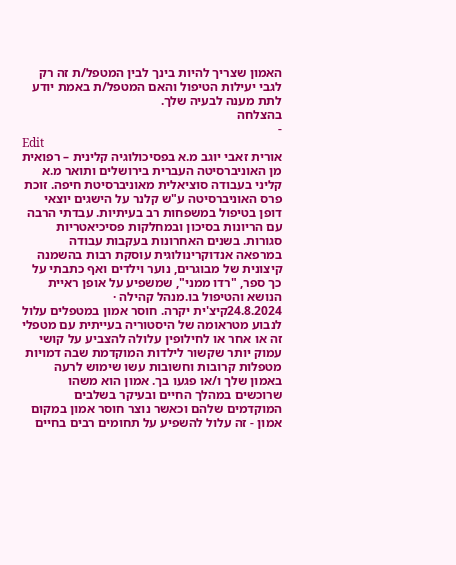האמון שצריך להיות בינך לבין המטפל/ת זה רק לגבי יעילות הטיפול והאם המטפל/ת באמת יודע לתת מענה לבעיה שלך.
בהצלחה
-
Edit
אורית זאבי יוגב מ.א בפסיכולוגיה קלינית – רפואית מן האוניברסיטה העברית בירושלים ותואר מ.א קליני בעבודה סוציאלית מאוניברסיטת חיפה. זוכת פרס האוניברסיטה ע"ש קלנר על הישגים יוצאי דופן בטיפול במשפחות רב בעיתיות. עבדתי הרבה עם הריונות בסיכון ובמחלקות פסיכיאטריות סגורות. בשנים האחרונות בעקבות עבודה במרפאה אנדוקרינולוגית עוסקת רבות בהשמנה קיצונית של מבוגרים, נוער וילדים ואף כתבתי על כך ספר, "רדו ממני", שמשפיע על אופן ראיית הנושא והטיפול בו.מנהל קהילה · 24.8.2024קיצ'ית יקרה. חוסר אמון במטפלים עלול לנבוע מטראומה של היסטוריה בעייתית עם מטפלי זה או אחר או לחילופין עלולה להצביע על קושי עמוק יותר שקשור לילדות המוקדמת שבה דמויות מטפלות קרובות וחשובות עשו שימוש לרעה באמון שלך ו/או פגעו בך. אמון הוא משהו שרוכשים במהלך החיים ובעיקר בשלבים המוקדמים שלהם וכאשר נוצר חוסר אמון במקום אמון - זה עלול להשפיע על תחומים רבים בחיים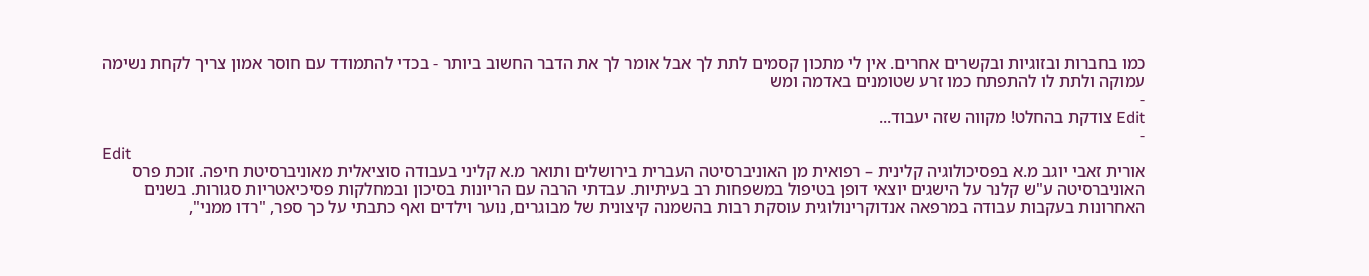כמו בחברות ובזוגיות ובקשרים אחרים. אין לי מתכון קסמים לתת לך אבל אומר לך את הדבר החשוב ביותר - בכדי להתמודד עם חוסר אמון צריך לקחת נשימה עמוקה ולתת לו להתפתח כמו זרע שטומנים באדמה ומש
-
Edit צודקת בהחלט! מקווה שזה יעבוד...
-
Edit
אורית זאבי יוגב מ.א בפסיכולוגיה קלינית – רפואית מן האוניברסיטה העברית בירושלים ותואר מ.א קליני בעבודה סוציאלית מאוניברסיטת חיפה. זוכת פרס האוניברסיטה ע"ש קלנר על הישגים יוצאי דופן בטיפול במשפחות רב בעיתיות. עבדתי הרבה עם הריונות בסיכון ובמחלקות פסיכיאטריות סגורות. בשנים האחרונות בעקבות עבודה במרפאה אנדוקרינולוגית עוסקת רבות בהשמנה קיצונית של מבוגרים, נוער וילדים ואף כתבתי על כך ספר, "רדו ממני",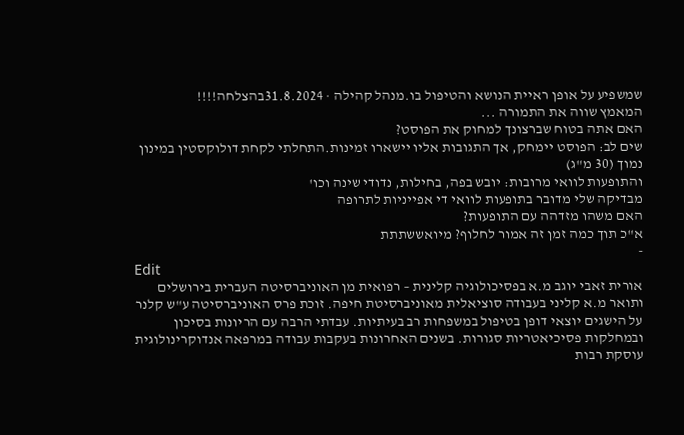שמשפיע על אופן ראיית הנושא והטיפול בו.מנהל קהילה · 31.8.2024בהצלחה!!!!
המאמץ שווה את התמורה ...
האם אתה בטוח שברצונך למחוק את הפוסט?
שים לב: הפוסט יימחק, אך התגובות אליו יישארו זמינות.התחלתי לקחת דולוקסטין במינון נמוך (30 מ"ג)
והתופעות לוואי מרובות: יובש בפה, בחילות, נדודי שינה וכו'
מבדיקה שלי מדובר בתופעות לוואי די אפייניות לתרופה
האם משהו מזדהה עם התופעות?
א"כ תוך כמה זמן זה אמור לחלוף? מיואששתתת
-
Edit
אורית זאבי יוגב מ.א בפסיכולוגיה קלינית – רפואית מן האוניברסיטה העברית בירושלים ותואר מ.א קליני בעבודה סוציאלית מאוניברסיטת חיפה. זוכת פרס האוניברסיטה ע"ש קלנר על הישגים יוצאי דופן בטיפול במשפחות רב בעיתיות. עבדתי הרבה עם הריונות בסיכון ובמחלקות פסיכיאטריות סגורות. בשנים האחרונות בעקבות עבודה במרפאה אנדוקרינולוגית עוסקת רבות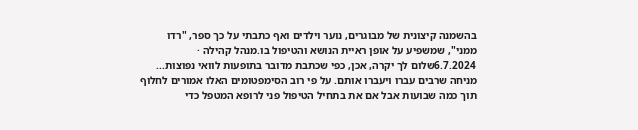בהשמנה קיצונית של מבוגרים, נוער וילדים ואף כתבתי על כך ספר, "רדו ממני", שמשפיע על אופן ראיית הנושא והטיפול בו.מנהל קהילה · 6.7.2024שלום לך יקרה, אכן, כפי שכתבת מדובר בתופעות לוואי נפוצות... מניחה שרבים עברו ויעברו אותם. על פי רוב הסימפטומים האלו אמורים לחלוף תוך כמה שבועות אבל אם את בתחיל הטיפול פני לרופא המטפל כדי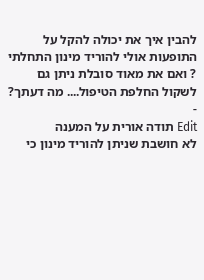להבין איך את יכולה להקל על התופעות אולי להוריד מינון התחלתי ? ואם את מאוד סובלת ניתן גם לשקול החלפת הטיפול.... מה דעתך?
-
Edit תודה אורית על המענה
לא חושבת שניתן להוריד מינון כי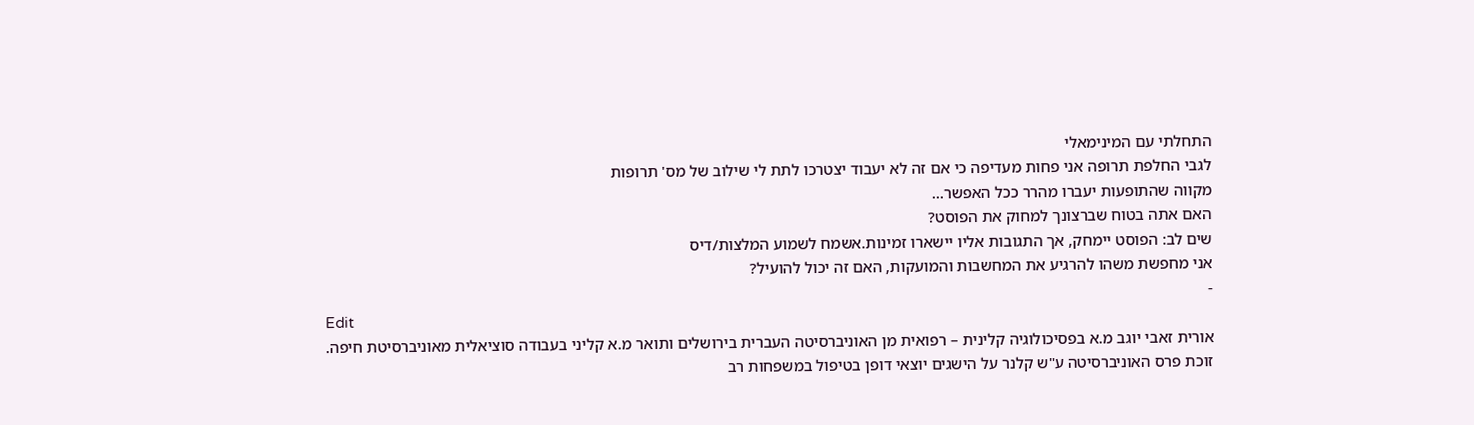התחלתי עם המינימאלי
לגבי החלפת תרופה אני פחות מעדיפה כי אם זה לא יעבוד יצטרכו לתת לי שילוב של מס' תרופות
מקווה שהתופעות יעברו מהרר ככל האפשר...
האם אתה בטוח שברצונך למחוק את הפוסט?
שים לב: הפוסט יימחק, אך התגובות אליו יישארו זמינות.אשמח לשמוע המלצות/דיס
אני מחפשת משהו להרגיע את המחשבות והמועקות, האם זה יכול להועיל?
-
Edit
אורית זאבי יוגב מ.א בפסיכולוגיה קלינית – רפואית מן האוניברסיטה העברית בירושלים ותואר מ.א קליני בעבודה סוציאלית מאוניברסיטת חיפה. זוכת פרס האוניברסיטה ע"ש קלנר על הישגים יוצאי דופן בטיפול במשפחות רב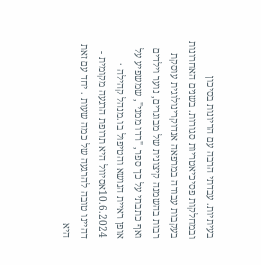בעיתיות. עבדתי הרבה עם הריונות בסיכון ובמחלקות פסיכיאטריות סגורות. בשנים האחרונות בעקבות עבודה במרפאה אנדוקרינולוגית עוסקת רבות בהשמנה קיצונית של מבוגרים, נוער וילדים ואף כתבתי על כך ספר, "רדו ממני", שמשפיע על אופן ראיית הנושא והטיפול בו.מנהל קהילה · 10.6.2024אסיוול היא תרופת הרגעה מקומית - דהיינו טובה להרגעה של כמה שעות . יחד עם זאת היא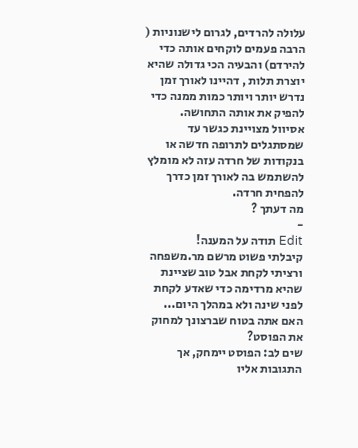עלולה להרדים, לגרום לישנוניות ( הרבה פעמים לוקחים אותה כדי להירדם) והבעיה הכי גדולה שהיא יוצרת תלות , דהיינו לאורך זמן נדרש יותר ויותר כמות ממנה כדי להפיק את אותה התחושה.
אסיוול מצויינת כגשר עד שמסתגלים לתרופה חדשה או בנקודות של חרדה עזה לא מומלץ להשתמש בה לאורך זמן כדרך להפחית חרדה.
מה דעתך ?
-
Edit תודה על המענה!
קיבלתי פשוט מרשם מר.משפחה ורציתי לקחת אבל טוב שציינת שהיא מרדימה כדי שאדע לקחת לפני שינה ולא במהלך היום...
האם אתה בטוח שברצונך למחוק את הפוסט?
שים לב: הפוסט יימחק, אך התגובות אליו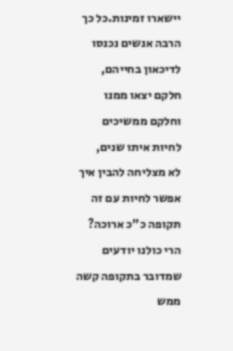יישארו זמינות.כל כך הרבה אנשים נכנסו לדיכאון בחייהם, חלקם יצאו ממנו וחלקם ממשיכים לחיות איתו שנים,
לא מצליחה להבין איך אפשר לחיות עם זה תקופה כ"כ ארוכה? הרי כולנו יודעים שמדובר בתקופה קשה ממש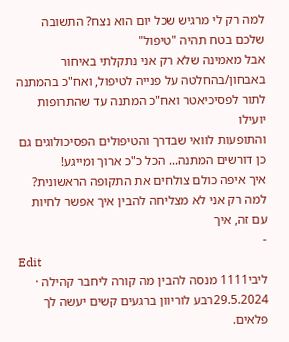למה רק לי מרגיש שכל יום הוא נצח? התשובה שלכם בטח תהיה "טיפול"
אבל מאמינה שלא רק אני נתקלתי באיחור באבחון/בהחלטה על פנייה לטיפול, ואח"כ בהמתנה לתור לפסיכיאטר ואח"כ המתנה עד שהתרופות יועילו
והתופעות לוואי שבדרך והטיפולים הפסיכולוגים גם כן דורשים המתנה... הכל כ"כ ארוך ומייגע!
איך איפה כולם צולחים את התקופה הראשונית? למה רק אני לא מצליחה להבין איך אפשר לחיות עם זה, איך
-
Edit
ליבי1111 מנסה להבין מה קורה ליחבר קהילה · 29.5.2024רבע לוריוון ברגעים קשים יעשה לך פלאים.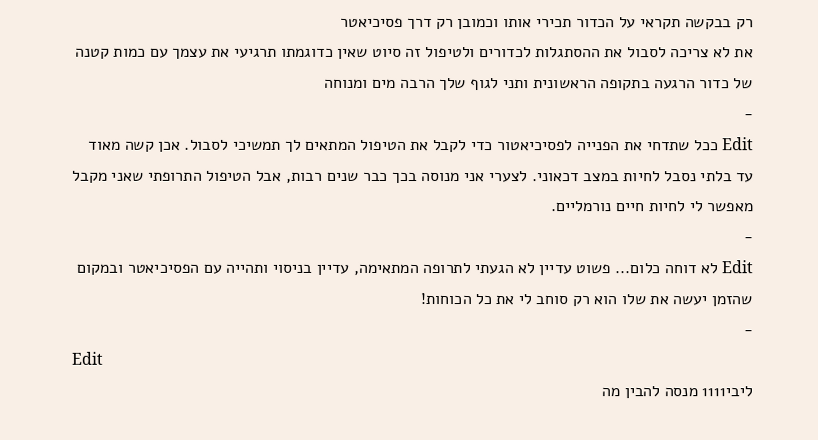רק בבקשה תקראי על הכדור תכירי אותו וכמובן רק דרך פסיכיאטר
את לא צריכה לסבול את ההסתגלות לכדורים ולטיפול זה סיוט שאין כדוגמתו תרגיעי את עצמך עם כמות קטנה של כדור הרגעה בתקופה הראשונית ותני לגוף שלך הרבה מים ומנוחה
-
Edit ככל שתדחי את הפנייה לפסיכיאטור כדי לקבל את הטיפול המתאים לך תמשיכי לסבול. אכן קשה מאוד עד בלתי נסבל לחיות במצב דכאוני. לצערי אני מנוסה בכך כבר שנים רבות, אבל הטיפול התרופתי שאני מקבל מאפשר לי לחיות חיים נורמליים.
-
Edit לא דוחה כלום... פשוט עדיין לא הגעתי לתרופה המתאימה, עדיין בניסוי ותהייה עם הפסיכיאטר ובמקום שהזמן יעשה את שלו הוא רק סוחב לי את כל הכוחות!
-
Edit
ליבי1111 מנסה להבין מה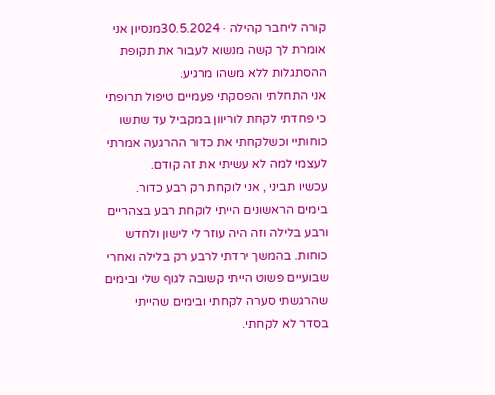קורה ליחבר קהילה · 30.5.2024מנסיון אני אומרת לך קשה מנשוא לעבור את תקופת ההסתגלות ללא משהו מרגיע.
אני התחלתי והפסקתי פעמיים טיפול תרופתי כי פחדתי לקחת לוריוון במקביל עד שתשו כוחותיי וכשלקחתי את כדור ההרגעה אמרתי לעצמי למה לא עשיתי את זה קודם.
עכשיו תביני , אני לוקחת רק רבע כדור.
בימים הראשונים הייתי לוקחת רבע בצהריים ורבע בלילה וזה היה עוזר לי לישון ולחדש כוחות. בהמשך ירדתי לרבע רק בלילה ואחרי שבועיים פשוט הייתי קשובה לגוף שלי ובימים שהרגשתי סערה לקחתי ובימים שהייתי בסדר לא לקחתי.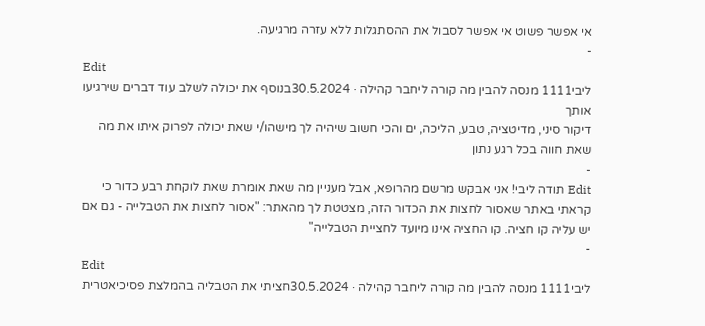אי אפשר פשוט אי אפשר לסבול את ההסתגלות ללא עזרה מרגיעה.
-
Edit
ליבי1111 מנסה להבין מה קורה ליחבר קהילה · 30.5.2024בנוסף את יכולה לשלב עוד דברים שירגיעו אותך
דיקור סיני, מדיטציה, טבע, הליכה, ים והכי חשוב שיהיה לך מישהו/י שאת יכולה לפרוק איתו את מה שאת חווה בכל רגע נתון
-
Edit תודה ליבי! אני אבקש מרשם מהרופא, אבל מעניין מה שאת אומרת שאת לוקחת רבע כדור כי קראתי באתר שאסור לחצות את הכדור הזה, מצטטת לך מהאתר: "אסור לחצות את הטבלייה - גם אם יש עליה קו חציה. קו החציה אינו מיועד לחציית הטבלייה"
-
Edit
ליבי1111 מנסה להבין מה קורה ליחבר קהילה · 30.5.2024חציתי את הטבליה בהמלצת פסיכיאטרית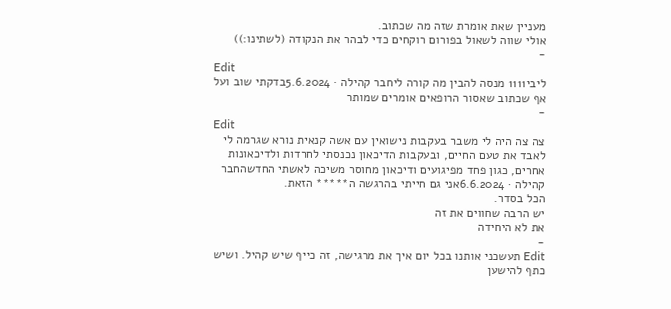מעניין שאת אומרת שזה מה שכתוב.
אולי שווה לשאול בפורום רוקחים כדי לבהר את הנקודה (לשתינו:))
-
Edit
ליבי1111 מנסה להבין מה קורה ליחבר קהילה · 5.6.2024בדקתי שוב ועל אף שכתוב שאסור הרופאים אומרים שמותר
-
Edit
צה צה היה לי משבר בעקבות נישואין עם אשה קנאית נורא שגרמה לי לאבד את טעם החיים, ובעקבות הדיכאון נכנסתי לחרדות ולדיכאונות אחרים, כגון פחד מפיגועים ודיכאון מחוסר משיכה לאשתי החדשהחבר קהילה · 6.6.2024אני גם חייתי בהרגשה ה***** הזאת.
הכל בסדר.
יש הרבה שחווים את זה
את לא היחידה
-
Edit תעשכני אותנו בכל יום איך את מרגישה, זה כייף שיש קהיל. ושיש כתף להישען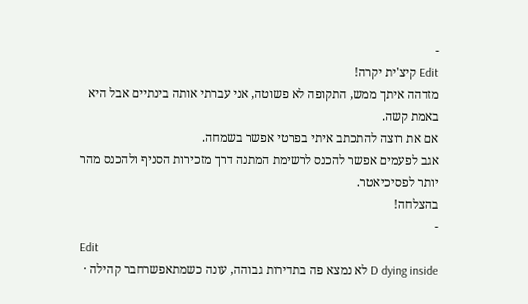-
Edit קיצ'ית יקרה!
מזדהה איתך ממש, התקופה לא פשוטה, אני עברתי אותה בינתיים אבל היא באמת קשה.
אם את רוצה להתכתב איתי בפרטי אפשר בשמחה.
אגב לפעמים אפשר להכנס לרשימת המתנה דרך מזכירות הסניף ולהכנס מהר יותר לפסיכיאטר.
בהצלחה!
-
Edit
D dying inside לא נמצא פה בתדירות גבוהה, עונה כשמתאפשרחבר קהילה ·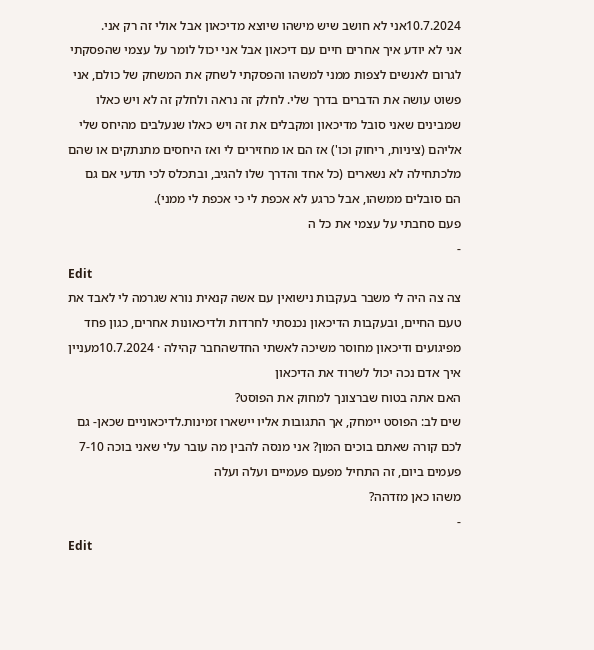10.7.2024אני לא חושב שיש מישהו שיוצא מדיכאון אבל אולי זה רק אני.
אני לא יודע איך אחרים חיים עם דיכאון אבל אני יכול לומר על עצמי שהפסקתי לגרום לאנשים לצפות ממני למשהו והפסקתי לשחק את המשחק של כולם, אני פשוט עושה את הדברים בדרך שלי. לחלק זה נראה ולחלק זה לא ויש כאלו שמבינים שאני סובל מדיכאון ומקבלים את זה ויש כאלו שנעלבים מהיחס שלי אליהם (ציניות, ריחוק וכו') אז הם או מחזירים לי ואז היחסים מתנתקים או שהם מלכתחילה לא נשארים (כל אחד והדרך שלו להגיב, ובתכלס לכי תדעי אם גם הם סובלים ממשהו, אבל כרגע לא אכפת לי כי אכפת לי ממני).
פעם סחבתי על עצמי את כל ה
-
Edit
צה צה היה לי משבר בעקבות נישואין עם אשה קנאית נורא שגרמה לי לאבד את טעם החיים, ובעקבות הדיכאון נכנסתי לחרדות ולדיכאונות אחרים, כגון פחד מפיגועים ודיכאון מחוסר משיכה לאשתי החדשהחבר קהילה · 10.7.2024מעניין איך אדם נכה יכול לשרוד את הדיכאון
האם אתה בטוח שברצונך למחוק את הפוסט?
שים לב: הפוסט יימחק, אך התגובות אליו יישארו זמינות.לדיכאוניים שכאן- גם לכם קורה שאתם בוכים המון? אני מנסה להבין מה עובר עלי שאני בוכה 7-10 פעמים ביום, זה התחיל מפעם פעמיים ועלה ועלה
משהו כאן מזדהה?
-
Edit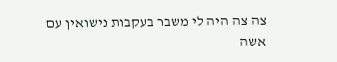צה צה היה לי משבר בעקבות נישואין עם אשה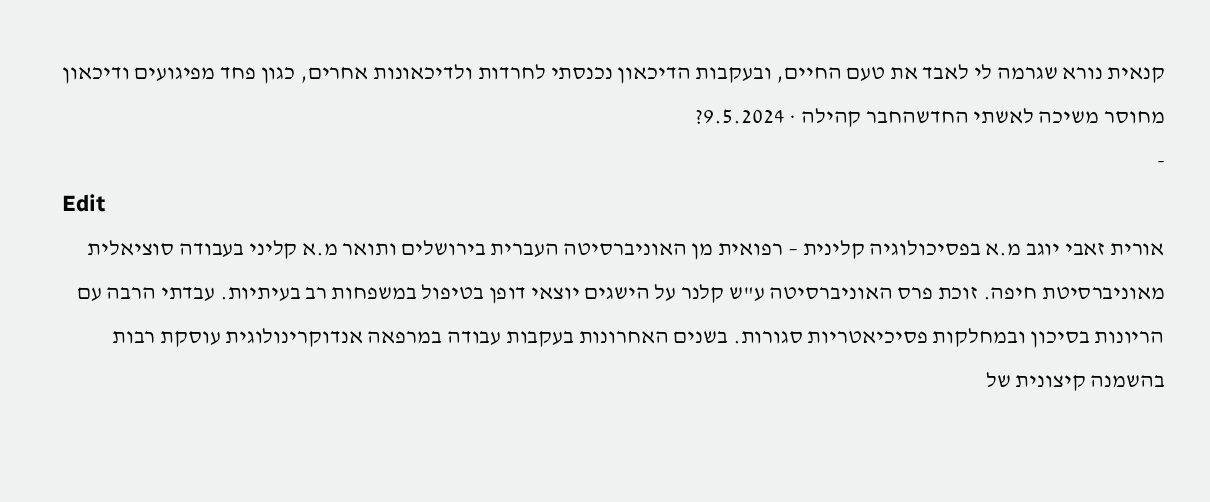קנאית נורא שגרמה לי לאבד את טעם החיים, ובעקבות הדיכאון נכנסתי לחרדות ולדיכאונות אחרים, כגון פחד מפיגועים ודיכאון מחוסר משיכה לאשתי החדשהחבר קהילה · 9.5.2024?
-
Edit
אורית זאבי יוגב מ.א בפסיכולוגיה קלינית – רפואית מן האוניברסיטה העברית בירושלים ותואר מ.א קליני בעבודה סוציאלית מאוניברסיטת חיפה. זוכת פרס האוניברסיטה ע"ש קלנר על הישגים יוצאי דופן בטיפול במשפחות רב בעיתיות. עבדתי הרבה עם הריונות בסיכון ובמחלקות פסיכיאטריות סגורות. בשנים האחרונות בעקבות עבודה במרפאה אנדוקרינולוגית עוסקת רבות בהשמנה קיצונית של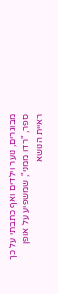מבוגרים, נוער וילדים ואף כתבתי על כך ספר, "רדו ממני", שמשפיע על אופן ראיית הנושא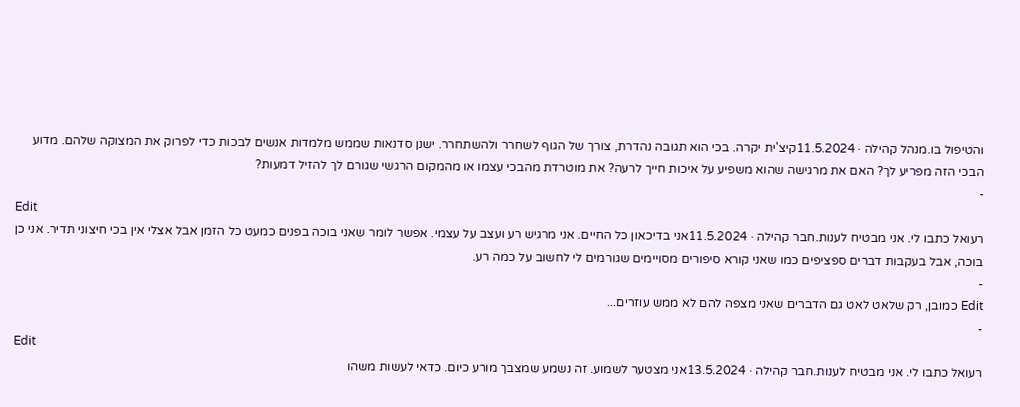והטיפול בו.מנהל קהילה · 11.5.2024קיצ'ית יקרה. בכי הוא תגובה נהדרת, צורך של הגוף לשחרר ולהשתחרר. ישנן סדנאות שממש מלמדות אנשים לבכות כדי לפרוק את המצוקה שלהם. מדוע הבכי הזה מפריע לך? האם את מרגישה שהוא משפיע על איכות חייך לרעה? את מוטרדת מהבכי עצמו או מהמקום הרגשי שגורם לך להזיל דמעות?
-
Edit
רעואל כתבו לי. אני מבטיח לענות.חבר קהילה · 11.5.2024אני בדיכאון כל החיים. אני מרגיש רע ועצב על עצמי. אפשר לומר שאני בוכה בפנים כמעט כל הזמן אבל אצלי אין בכי חיצוני תדיר. אני כן בוכה, אבל בעקבות דברים ספציפים כמו שאני קורא סיפורים מסויימים שגורמים לי לחשוב על כמה רע.
-
Edit כמובן, רק שלאט לאט גם הדברים שאני מצפה להם לא ממש עוזרים...
-
Edit
רעואל כתבו לי. אני מבטיח לענות.חבר קהילה · 13.5.2024אני מצטער לשמוע. זה נשמע שמצבך מורע כיום. כדאי לעשות משהו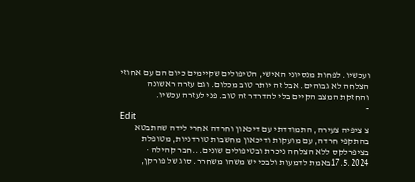ועכשיו. לפחות מנסיוני האישי, הטיפולים שקיימים כיום הם עם אחוזי הצלחה לא גבוהים. אבל זה יותר טוב מכלום. וגם עזרה ראשונה והחזקת המצב הקיים בלי להדרדר זה טוב. פני לעזרה עכשיו.
-
Edit
צ ציפיה צעירה, התמודדתי עם דיכאון וחרדה אחרי לידה שהתבטא בהתקפי חרדה, עם מועקות ודיכאון מחשבות טורדניות, מטופלת בציפרלקס ללא הצלחה ניכרת ובטיפולים שונים...חבר קהילה · 17.5.2024באמת לדמעות ולבכי יש משהו משחרר. סוג של פורקן,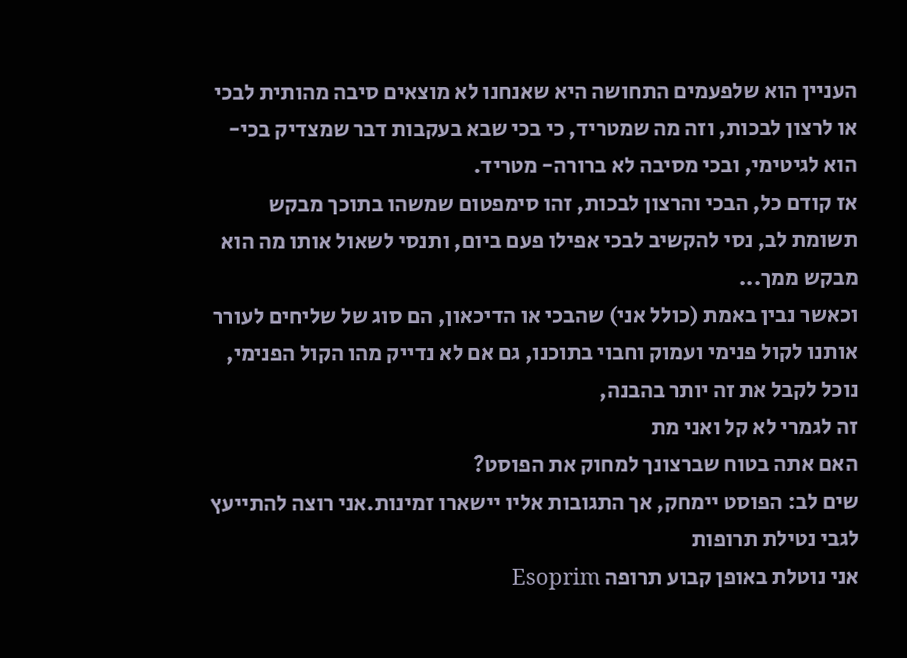העניין הוא שלפעמים התחושה היא שאנחנו לא מוצאים סיבה מהותית לבכי או לרצון לבכות, וזה מה שמטריד, כי בכי שבא בעקבות דבר שמצדיק בכי- הוא לגיטימי, ובכי מסיבה לא ברורה- מטריד.
אז קודם כל, הבכי והרצון לבכות, זהו סימפטום שמשהו בתוכך מבקש תשומת לב, נסי להקשיב לבכי אפילו פעם ביום, ותנסי לשאול אותו מה הוא מבקש ממך...
וכאשר נבין באמת (כולל אני) שהבכי או הדיכאון, הם סוג של שליחים לעורר אותנו לקול פנימי ועמוק וחבוי בתוכנו, גם אם לא נדייק מהו הקול הפנימי, נוכל לקבל את זה יותר בהבנה,
זה לגמרי לא קל ואני מת
האם אתה בטוח שברצונך למחוק את הפוסט?
שים לב: הפוסט יימחק, אך התגובות אליו יישארו זמינות.אני רוצה להתייעץ לגבי נטילת תרופות
אני נוטלת באופן קבוע תרופה Esoprim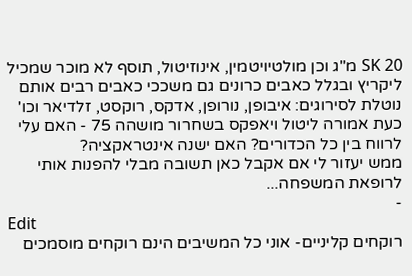SK 20 מ"ג וכן מולטיויטמין, אינוזיטול, תוסף לא מוכר שמכיל ליקריץ ובגלל כאבים כרונים גם משככי כאבים רבים אותם נוטלת לסירוגים: איבופן, נורופן, אדקס, רוקסט, זלדיאר וכו'
כעת אמורה ליטול ויאפקס בשחרור מושהה 75 - האם עלי לרווח בין כל הכדורים? האם ישנה אינטראקציה?
ממש יעזור לי אם אקבל כאן תשובה מבלי להפנות אותי לרופאת המשפחה...
-
Edit
רוקחים קליניים- אוני כל המשיבים הינם רוקחים מוסמכים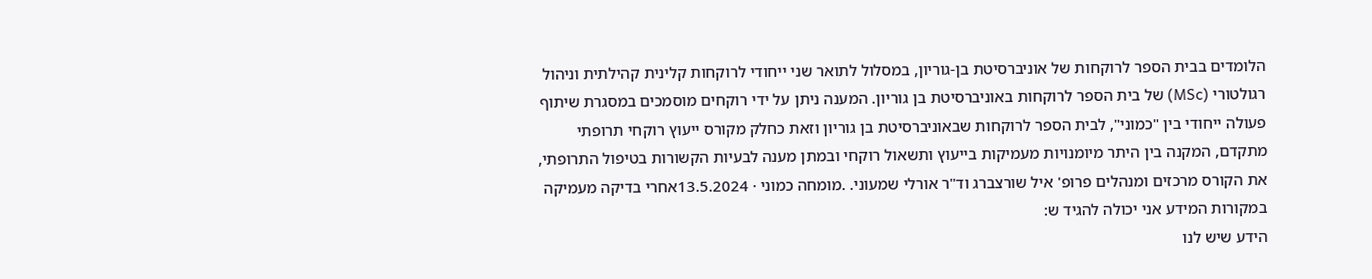הלומדים בבית הספר לרוקחות של אוניברסיטת בן-גוריון, במסלול לתואר שני ייחודי לרוקחות קלינית קהילתית וניהול רגולטורי (MSc) של בית הספר לרוקחות באוניברסיטת בן גוריון. המענה ניתן על ידי רוקחים מוסמכים במסגרת שיתוף פעולה ייחודי בין "כמוני", לבית הספר לרוקחות שבאוניברסיטת בן גוריון וזאת כחלק מקורס ייעוץ רוקחי תרופתי מתקדם, המקנה בין היתר מיומנויות מעמיקות בייעוץ ותשאול רוקחי ובמתן מענה לבעיות הקשורות בטיפול התרופתי, את הקורס מרכזים ומנהלים פרופ' איל שורצברג וד"ר אורלי שמעוני. .מומחה כמוני · 13.5.2024אחרי בדיקה מעמיקה במקורות המידע אני יכולה להגיד ש:
הידע שיש לנו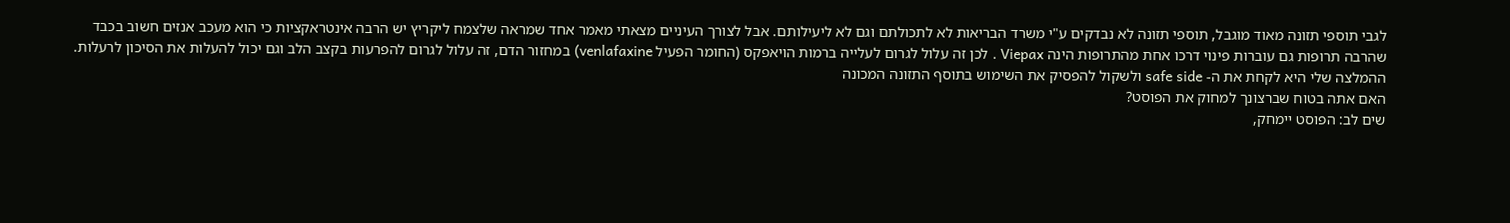לגבי תוספי תזונה מאוד מוגבל, תוספי תזונה לא נבדקים ע"י משרד הבריאות לא לתכולתם וגם לא ליעילותם. אבל לצורך העיניים מצאתי מאמר אחד שמראה שלצמח ליקריץ יש הרבה אינטראקציות כי הוא מעכב אנזים חשוב בכבד שהרבה תרופות גם עוברות פינוי דרכו אחת מהתרופות הינה Viepax . לכן זה עלול לגרום לעלייה ברמות הויאפקס (החומר הפעיל venlafaxine) במחזור הדם, זה עלול לגרום להפרעות בקצב הלב וגם יכול להעלות את הסיכון לרעלות.
ההמלצה שלי היא לקחת את ה- safe side ולשקול להפסיק את השימוש בתוסף התזונה המכונה
האם אתה בטוח שברצונך למחוק את הפוסט?
שים לב: הפוסט יימחק,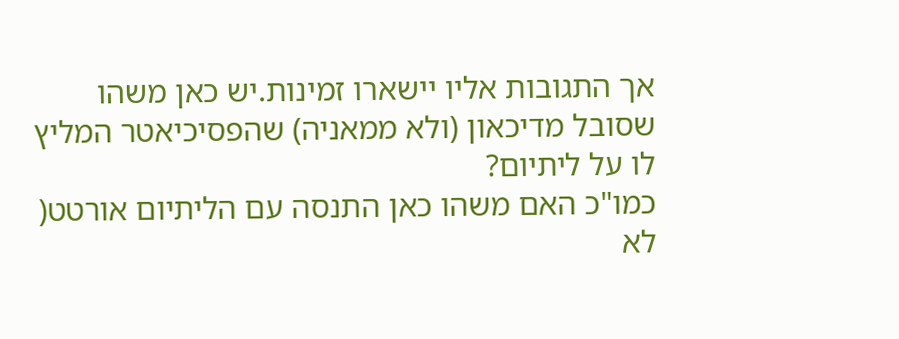אך התגובות אליו יישארו זמינות.יש כאן משהו שסובל מדיכאון (ולא ממאניה) שהפסיכיאטר המליץ לו על ליתיום?
כמו"כ האם משהו כאן התנסה עם הליתיום אורטט( לא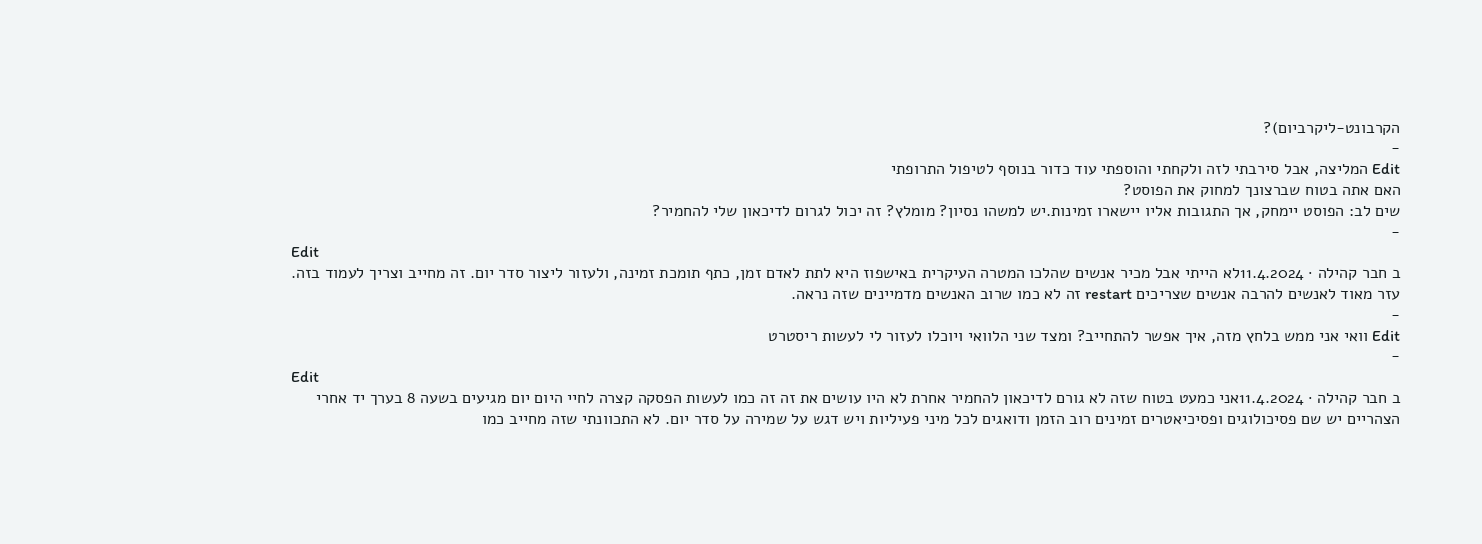הקרבונט-ליקרביום)?
-
Edit המליצה, אבל סירבתי לזה ולקחתי והוספתי עוד כדור בנוסף לטיפול התרופתי
האם אתה בטוח שברצונך למחוק את הפוסט?
שים לב: הפוסט יימחק, אך התגובות אליו יישארו זמינות.יש למשהו נסיון? מומלץ? זה יכול לגרום לדיכאון שלי להחמיר?
-
Edit
ב חבר קהילה · 11.4.2024לא הייתי אבל מכיר אנשים שהלכו המטרה העיקרית באישפוז היא לתת לאדם זמן, כתף תומכת זמינה, ולעזור ליצור סדר יום. זה מחייב וצריך לעמוד בזה. עזר מאוד לאנשים להרבה אנשים שצריכים restart זה לא כמו שרוב האנשים מדמיינים שזה נראה.
-
Edit וואי אני ממש בלחץ מזה, איך אפשר להתחייב? ומצד שני הלוואי ויוכלו לעזור לי לעשות ריסטרט
-
Edit
ב חבר קהילה · 11.4.2024אני כמעט בטוח שזה לא גורם לדיכאון להחמיר אחרת לא היו עושים את זה זה כמו לעשות הפסקה קצרה לחיי היום יום מגיעים בשעה 8 בערך יד אחרי הצהריים יש שם פסיכולוגים ופסיכיאטרים זמינים רוב הזמן ודואגים לכל מיני פעיליות ויש דגש על שמירה על סדר יום. לא התכוונתי שזה מחייב כמו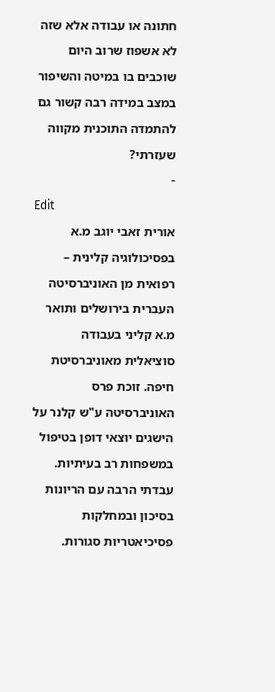חתונה או עבודה אלא שזה לא אשפוז שרוב היום שוכבים בו במיטה והשיפור במצב במידה רבה קשור גם להתמדה התוכנית מקווה שעזרתי?
-
Edit
אורית זאבי יוגב מ.א בפסיכולוגיה קלינית – רפואית מן האוניברסיטה העברית בירושלים ותואר מ.א קליני בעבודה סוציאלית מאוניברסיטת חיפה. זוכת פרס האוניברסיטה ע"ש קלנר על הישגים יוצאי דופן בטיפול במשפחות רב בעיתיות. עבדתי הרבה עם הריונות בסיכון ובמחלקות פסיכיאטריות סגורות.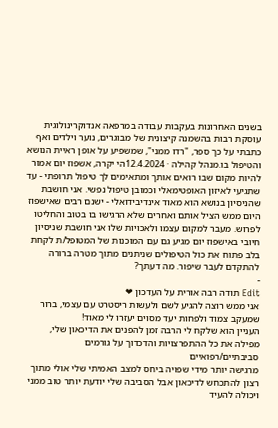בשנים האחרונות בעקבות עבודה במרפאה אנדוקרינולוגית עוסקת רבות בהשמנה קיצונית של מבוגרים, נוער וילדים ואף כתבתי על כך ספר, "רדו ממני", שמשפיע על אופן ראיית הנושא והטיפול בו.מנהל קהילה · 12.4.2024הי יקרה, אשפוז יום אמור להיות מקום שבו רואים אותך ומתאימים לך טיפול תרופתי - עד שתגיעי לאיזון האופטימאלי וכמובן טיפול נפשי. אני חושבת שהניסיון בנושא הוא מאוד אינדיבידואלי - ישנם רבים שאישפוז היום ממש הציל אותם ואחרים שלא הרגישו בו בטוב והחליטו לפרוש. מעבר למקום עצמו ולאכויות שלו אני חושבת שניסיון חיובי באישפוז יום מגיע גם עם המוכנות של המטופל/ת לקחת בלב פתוח את כול הטיפולים שניתנים מתוך מטרה ברורה להתקדם לעבר שיפור. מה דעתך?
-
Edit תודה רבה אורית על העדכון ❤
אני ממש רוצה להגיע לשם ולעשות ריסטרט עם עצמי, ברור שמעקב צמוד ולפחות יעד מסוים יעזרו לי מאוד!
העניין הוא שלקח לי הרבה זמן להפנים את הדיכאון שלי, מפילה את כל ההתפרצויות והדכדוך על גורמים סביבתיים/רפואיים
מרגישה יותר מידי שפויה ביחס למצב האמיתי שלי אולי מתוך רצון להתכחש לדיכאון אבל הסביבה שלי יודעת יותר טוב ממני ויכולה להעיד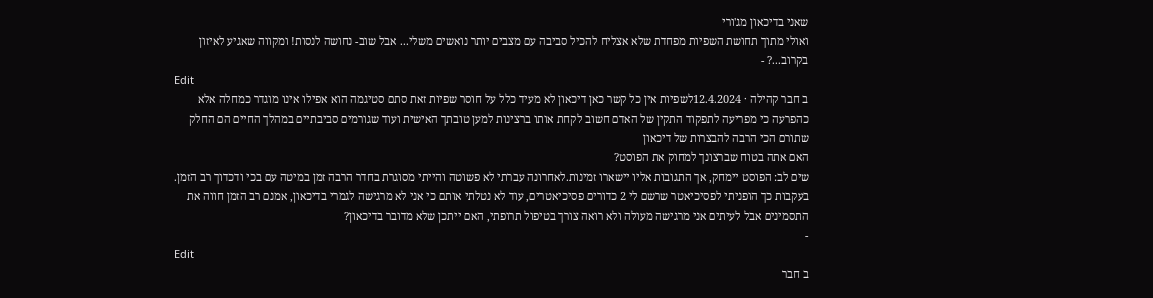שאני בדיכאון מג'ורי
ואולי מתוך תחושת השפיות מפחדת שלא אצליח להכיל סביבה עם מצבים יותר נואשים משלי... אבל שוב- נחושה לנסות! ומקווה שאגיע לאיזון בקרוב...? -
Edit
ב חבר קהילה · 12.4.2024לשפיות אין כל קשר כאן דיכאון לא מעיד כלל על חוסר שפיות זאת סתם סטיגמה הוא אפילו אינו מוגדר כמחלה אלא כהפרעה כי מפריעה לתפקוד התקין של האדם חשוב לקחת אותו ברצינות למען טובתך האישית ועוד שגורמים סביבתיים במהלך החיים הם החלק שתורם הכי הרבה להבצרות של דיכאון
האם אתה בטוח שברצונך למחוק את הפוסט?
שים לב: הפוסט יימחק, אך התגובות אליו יישארו זמינות.לאחרונה עברתי לא פשוטה והייתי מסוגרת בחדר הרבה זמן במיטה עם בכי ודכדוך רב הזמן. בעקבות כך הופניתי לפסיכיאטר שרשם לי 2 כדורים פסיכיאטרים, עוד לא נטלתי אותם כי אני לא מרגישה לגמרי בדיכאון, אמנם רב הזמן חווה את התסמינים אבל לעיתים אני מרגישה מעולה ולא רואה צורך בטיפול תרופתי, האם ייתכן שלא מדובר בדיכאון?
-
Edit
ב חבר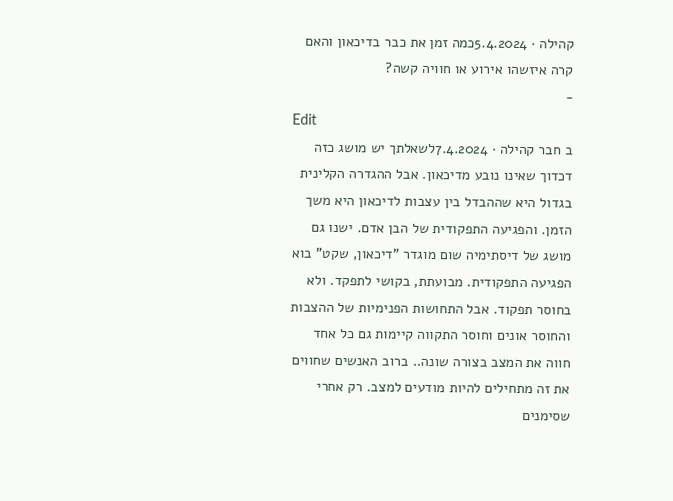קהילה · 5.4.2024כמה זמן את כבר בדיכאון והאם קרה איזשהו אירוע או חוויה קשה?
-
Edit
ב חבר קהילה · 7.4.2024לשאלתך יש מושג כזה דכדוך שאינו נובע מדיכאון. אבל ההגדרה הקלינית בגדול היא שההבדל בין עצבות לדיכאון היא משך הזמן. והפגיעה התפקודית של הבן אדם. ישנו גם מושג של דיסתימיה שום מוגדר "דיכאון, שקט" בוא הפגיעה התפקודית. מבועתת, בקושי לתפקד. ולא בחוסר תפקוד. אבל התחושות הפנימיות של ההצבות והחוסר אונים וחוסר התקווה קיימות גם כל אחד חווה את המצב בצורה שונה.. ברוב האנשים שחווים את זה מתחילים להיות מודעים למצב. רק אחרי שסימנים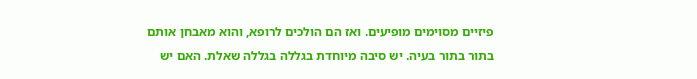פיזיים מסוימים מופיעים. ואז הם הולכים לרופא, והוא מאבחן אותם בתור בתור בעיה. יש סיבה מיוחדת בגללה בגללה שאלת. האם יש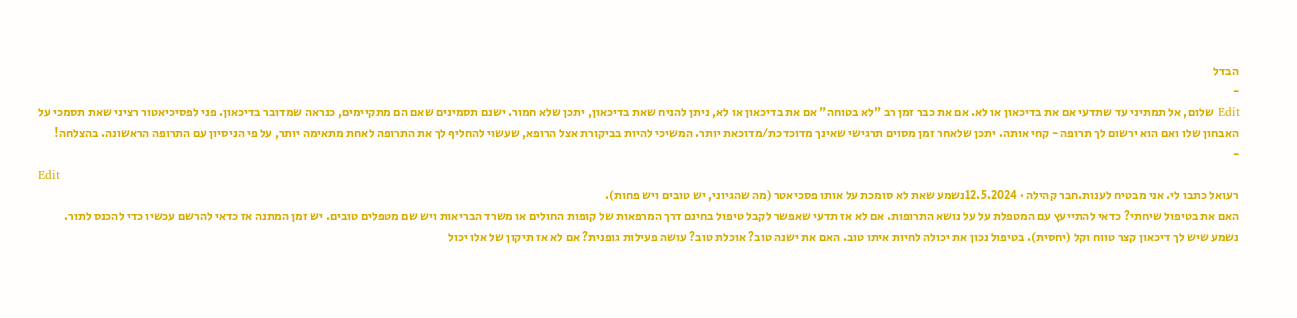הבדל
-
Edit שלום, אל תמתיני עד שתדעי אם את בדיכאון או לא. אם את כבר זמן רב "לא בטוחה" אם את בדיכאון או לא, ניתן להניח שאת בדיכאון, יתכן שלא חמור. ישנם תסמינים שאם הם מתקיימים, כנראה שמדובר בדיכאון. פני לפסיכיאטור רציני שאת תסמכי על האבחון שלו ואם הוא ירשום לך תרופה - קחי אותה. יתכן שלאחר זמן מסוים תרגישי שאינך מדוכדכת/מדוכאת יותר. המשיכי להיות בביקורת אצל הרופא, שעשוי להחליף לך את התרופה לאחת מתאימה יותר, על פי הניסיון עם התרופה הראשונה. בהצלחה!
-
Edit
רעואל כתבו לי. אני מבטיח לענות.חבר קהילה · 12.5.2024נשמע שאת לא סומכת על אותו פסכיאטר (מה שהגיוני, יש טובים ויש פחות).
האם את בטיפול שיחתי? כדאי להתייעץ עם המטפלת על על נושא התרופות. אם לא אז תדעי שאפשר לקבל טיפול בחינם דרך המרפאות של קופות החולים או משרד הבריאות ויש שם מטפלים טובים. יש זמן המתנה אז כדאי להרשם עכשיו כדי להכנס לתור.
נשמע שיש לך דיכאון קצר טווח וקל (יחסית). בטיפול נכון את יכולה לחיות איתו טוב. האם את ישנה טוב? אוכלת טוב? עושה פעילות גופנית? אם לא אז תיקון של אלו יכול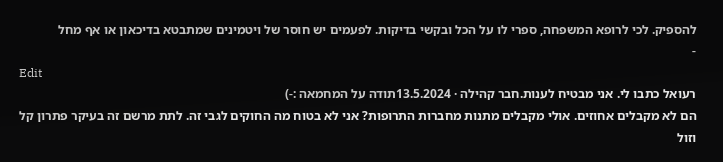להספיק. לכי לרופא המשפחה, ספרי לו על הכל ובקשי בדיקות. לפעמים יש חוסר של ויטמינים שמתבטא בדיכאון או אף מחל
-
Edit
רעואל כתבו לי. אני מבטיח לענות.חבר קהילה · 13.5.2024תודה על המחמאה :-)
הם לא מקבלים אחוזים. אולי מקבלים מתנות מחברות התרופות? אני לא בטוח מה החוקים לגבי זה. לתת מרשם זה בעיקר פתרון קל וזול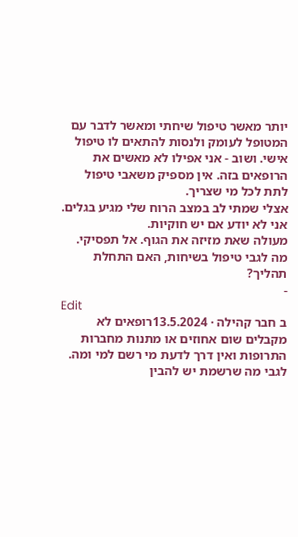יותר מאשר טיפול שיחתי ומאשר לדבר עם המטופל לעומק ולנסות להתאים לו טיפול אישי. ושוב - אני אפילו לא מאשים את הרופאים בזה. אין מספיק משאבי טיפול לתת לכל מי שצריך.
אצלי שמתי לב במצב הרוח שלי מגיע בגלים. אני לא יודע אם יש חוקיות.
מעולה שאת מזיזה את הגוף. אל תפסיקי.
מה לגבי טיפול בשיחות, האם התחלת תהליך?
-
Edit
ב חבר קהילה · 13.5.2024רופאים לא מקבלים שום אחוזים או מתנות מחברות התרופות ואין דרך לדעת מי רשם למי ומה. לגבי מה שרשמת יש להבין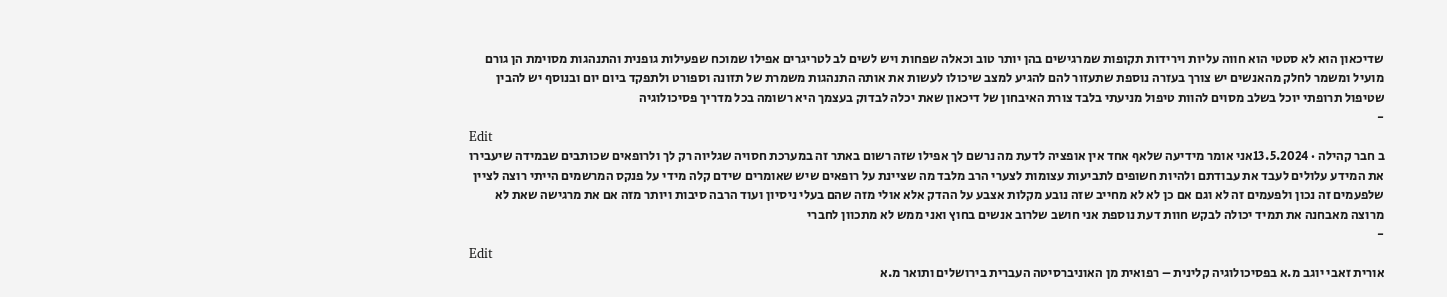שדיכאון הוא לא סטטי הוא חווה עליות וירידות תקופות שמרגישים בהן יותר טוב וכאלה שפחות ויש לשים לב לטריגרים אפילו שמוכח שפעילות גופנית והתנהגות מסוימת הן גורם מועיל ומשמר לחלק מהאנשים יש צורך בעזרה נוספת שתעזור להם להגיע למצב שיכולו לעשות את אותה התנהגות משמרת של תזונה וספורט ולתפקד ביום יום ובנוסף יש להבין שטיפול תרופתי יוכל בשלב מסוים להוות טיפול מניעתי בלבד צורת האיבחון של דיכאון שאת יכלה לבדוק בעצמך היא רשומה בכל מדריך פסיכולוגיה
-
Edit
ב חבר קהילה · 13.5.2024אני אומר מידיעה שלאף אחד אין אופציה לדעת מה נרשם לך אפילו שזה רשום באתר זה במערכת חסויה שגליוה רק לך ולרופאים שכותבים שבמידה שיעבירו את המידע עלולים לעבד את עבודתם ולהיות חשופים לתביעות עצומות לצערי הרב מלבד מה שציינת על רופאים שיש שאומרים שידם קלה מידי על פנקס המרשמים הייתי רוצה לציין שלפעמים זה נכון ולפעמים זה לא וגם אם כן לא לא מחייב שזה נובע מקלות אצבע על ההדק אלא אולי מזה שהם בעלי ניסיון ועוד הרבה סיבות ויותר מזה אם את מרגישה שאת לא מרוצה מאבחנה את תמיד יכולה לבקש חוות דעת נוספת אני חושב שלרוב אנשים בחוץ ואני ממש לא מתכוון לחברי
-
Edit
אורית זאבי יוגב מ.א בפסיכולוגיה קלינית – רפואית מן האוניברסיטה העברית בירושלים ותואר מ.א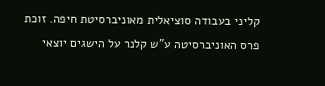קליני בעבודה סוציאלית מאוניברסיטת חיפה. זוכת פרס האוניברסיטה ע"ש קלנר על הישגים יוצאי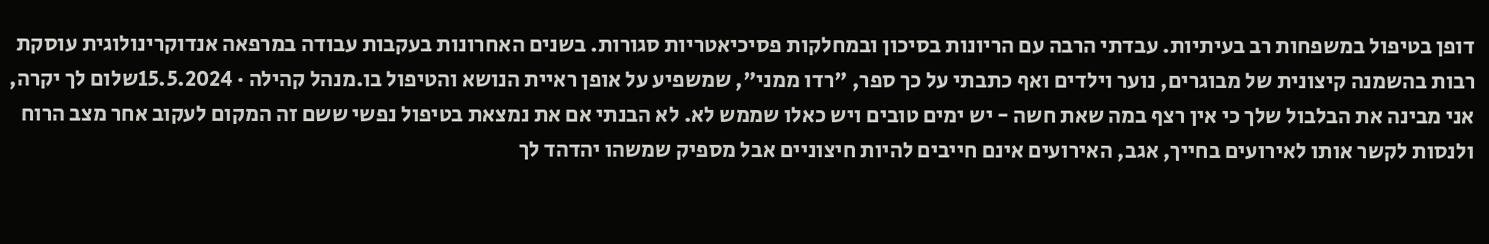דופן בטיפול במשפחות רב בעיתיות. עבדתי הרבה עם הריונות בסיכון ובמחלקות פסיכיאטריות סגורות. בשנים האחרונות בעקבות עבודה במרפאה אנדוקרינולוגית עוסקת רבות בהשמנה קיצונית של מבוגרים, נוער וילדים ואף כתבתי על כך ספר, "רדו ממני", שמשפיע על אופן ראיית הנושא והטיפול בו.מנהל קהילה · 15.5.2024שלום לך יקרה, אני מבינה את הבלבול שלך כי אין רצף במה שאת חשה - יש ימים טובים ויש כאלו שממש לא. לא הבנתי אם את נמצאת בטיפול נפשי ששם זה המקום לעקוב אחר מצב הרוח ולנסות לקשר אותו לאירועים בחייך, אגב, האירועים אינם חייבים להיות חיצוניים אבל מספיק שמשהו יהדהד לך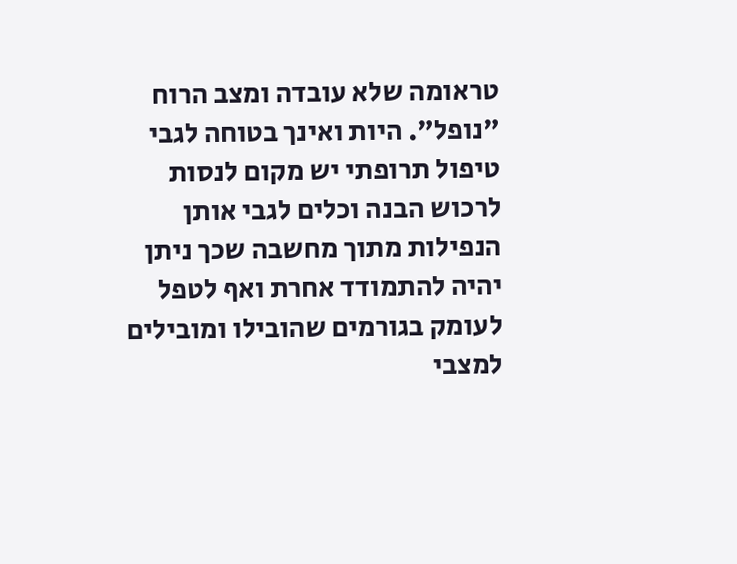טראומה שלא עובדה ומצב הרוח "נופל". היות ואינך בטוחה לגבי טיפול תרופתי יש מקום לנסות לרכוש הבנה וכלים לגבי אותן הנפילות מתוך מחשבה שכך ניתן יהיה להתמודד אחרת ואף לטפל לעומק בגורמים שהובילו ומובילים למצבי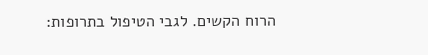הרוח הקשים. לגבי הטיפול בתרופות: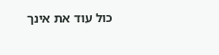כול עוד את אינך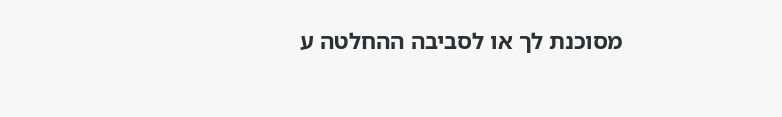מסוכנת לך או לסביבה ההחלטה ע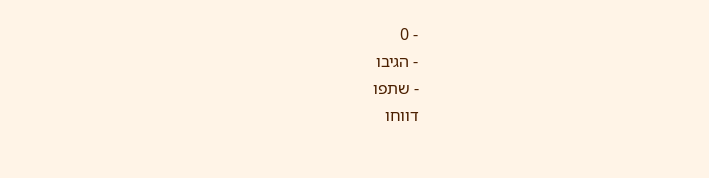- 0
- הגיבו
- שתפו
דווחו